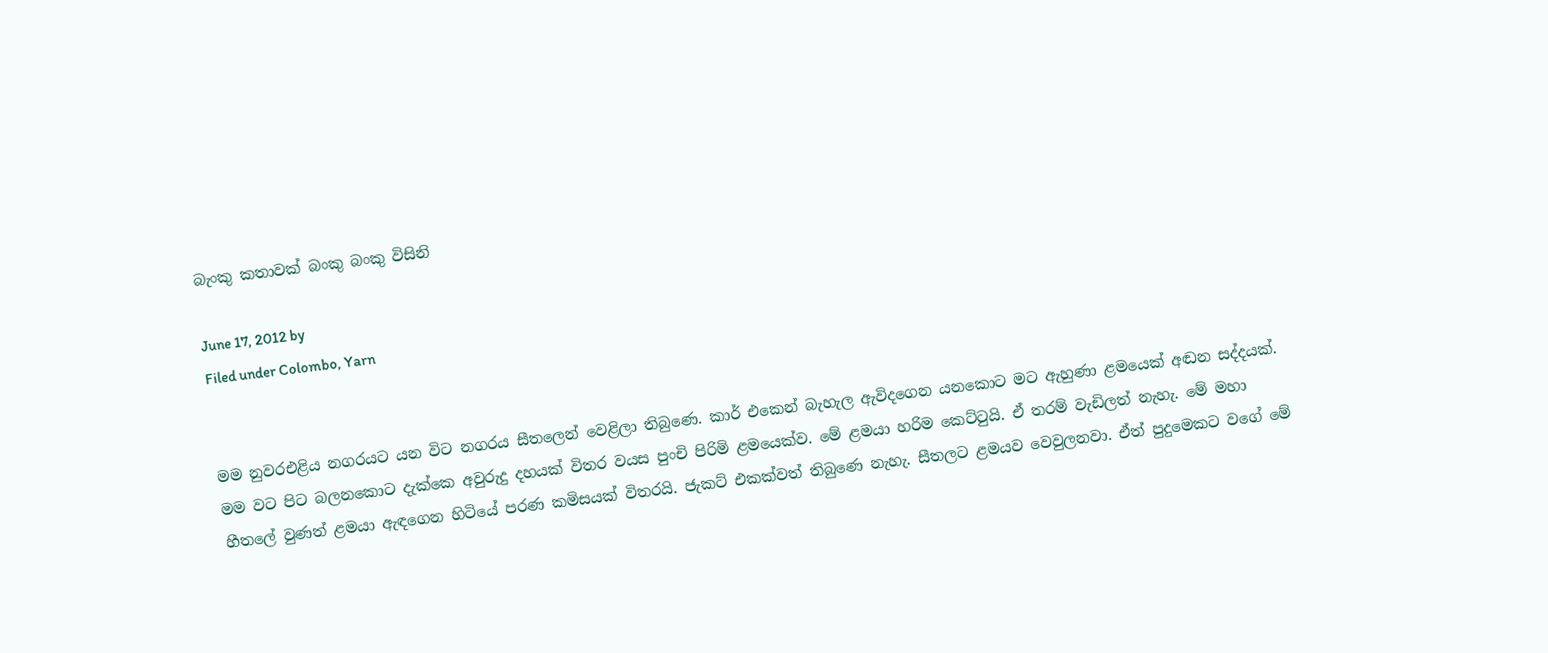බැංකු කතාවක් බංකු බංකු විසිනි

June 17, 2012 by
Filed under Colombo, Yarn


මම නුවරඑළිය නගරයට යන විට නගරය සීතලෙන් වෙළිලා තිබුණෙ. කාර් එකෙන් බැහැල ඇවිදගෙන යනකොට මට ඇහුණා ළමයෙක් අඬන සද්දයක්. මම වට පිට බලනකොට දැක්කෙ අවුරුදු දහයක් විතර වයස පුංචි පිරිමි ළමයෙක්ව. මේ ළමයා හරිම කෙට්ටුයි. ඒ තරම් වැඩිලත් නැහැ. මේ මහා හීතලේ වුණත් ළමයා ඇඳගෙන හිටියේ පරණ කමිසයක් විතරයි. ජැකට් එකක්වත් තිබුණෙ නැහැ. සීතලට ළමයව වෙවුලනවා. ඒත් පුදුමෙකට වගේ මේ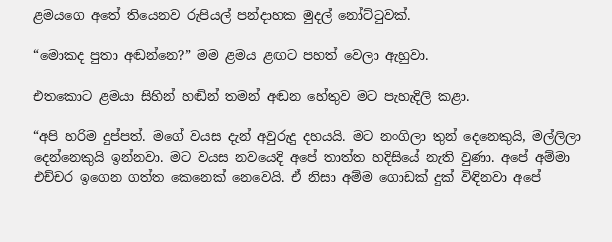ළමයගෙ අතේ තියෙනව රුපියල් පන්දාහක මුදල් නෝට්ටුවක්.

“මොකද පුතා අඬන්නෙ?” මම ළමය ළඟට පහත් වෙලා ඇහුවා.

එතකොට ළමයා සිහින් හඬින් තමන් අඬන හේතුව මට පැහැදිලි කළා.

“අපි හරිම දුප්පත්. මගේ වයස දැන් අවුරුදු දහයයි. මට නංගිලා තුන් දෙනෙකුයි, මල්ලිලා දෙන්නෙකුයි ඉන්නවා. මට වයස නවයෙදි අපේ තාත්ත හදිසියේ නැති වුණා. අපේ අම්මා එච්චර ඉගෙන ගත්ත කෙනෙක් නෙවෙයි. ඒ නිසා අම්ම ගොඩක් දුක් විඳිනවා අපේ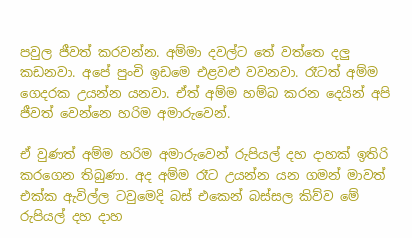පවුල ජීවත් කරවන්න. අම්මා දවල්ට තේ වත්තෙ දලු කඩනවා. අපේ පුංචි ඉඩමෙ එළවළු වවනවා. රෑටත් අම්ම ගෙදරක උයන්න යනවා. ඒත් අම්ම හම්බ කරන දෙයින් අපි ජීවත් වෙන්නෙ හරිම අමාරුවෙන්.

ඒ වුණත් අම්ම හරිම අමාරුවෙන් රුපියල් දහ දාහක් ඉතිරි කරගෙන තිබුණා. අද අම්ම රෑට උයන්න යන ගමන් මාවත් එක්ක ඇවිල්ල ටවුමෙදි බස් එකෙන් බස්සල කිව්ව මේ රුපියල් දහ දාහ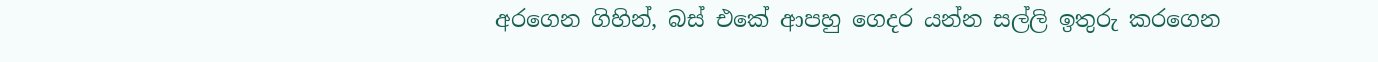අරගෙන ගිහින්, බස් එකේ ආපහු ගෙදර යන්න සල්ලි ඉතුරු කරගෙන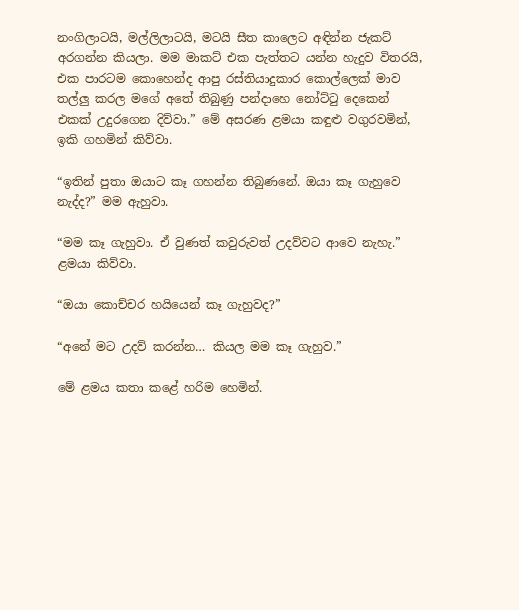නංගිලාටයි, මල්ලිලාටයි, මටයි සීත කාලෙට අඳින්න ජැකට් අරගන්න කියලා. මම මාකට් එක පැත්තට යන්න හැදුව විතරයි, එක පාරටම කොහෙන්ද ආපු රස්තියාදුකාර කොල්ලෙක් මාව තල්ලු කරල මගේ අතේ තිබුණු පන්දාහෙ නෝට්ටු දෙකෙන් එකක් උදුරගෙන දිව්වා.” මේ අසරණ ළමයා කඳුළු වගුරවමින්, ඉකි ගහමින් කිව්වා.

“ඉතින් පුතා ඔයාට කෑ ගහන්න තිබුණනේ. ඔයා කෑ ගැහුවෙ නැද්ද?” මම ඇහුවා.

“මම කෑ ගැහුවා. ඒ වුණත් කවුරුවත් උදව්වට ආවෙ නැහැ.” ළමයා කිව්වා.

“ඔයා කොච්චර හයියෙන් කෑ ගැහුවද?”

“අනේ මට උදව් කරන්න… කියල මම කෑ ගැහුව.”

මේ ළමය කතා කළේ හරිම හෙමින්.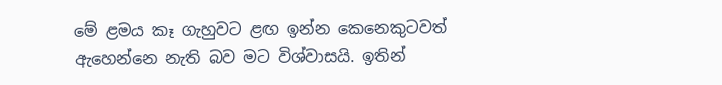මේ ළමය කෑ ගැහුවට ළඟ ඉන්න කෙනෙකුටවත් ඇහෙන්නෙ නැති බව මට විශ්වාසයි. ඉතින්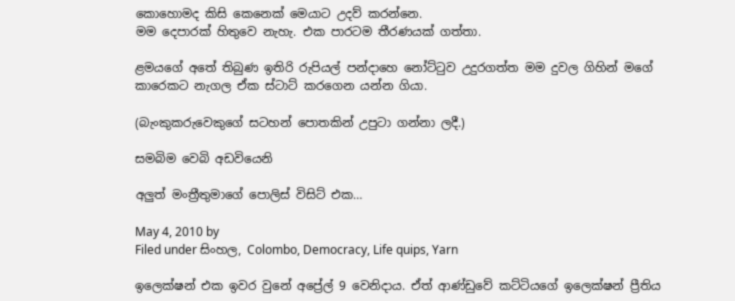කොහොමද කිසි කෙනෙක් මෙයාට උදව් කරන්නෙ.
මම දෙපාරක් හිතුවෙ නැහැ. එක පාරටම තීරණයක් ගත්තා.

ළමයගේ අතේ තිබුණ ඉතිරි රුපියල් පන්දාහෙ නෝට්ටුව උදුරගත්ත මම දුවල ගිහින් මගේ කාරෙකට නැගල ඒක ස්ටාට් කරගෙන යන්න ගියා.

(බැංකුකරුවෙකුගේ සටහන් පොතකින් උපුටා ගන්නා ලදී.)

සමබිම වෙබි අඩවියෙනි

අලුත් මංත්‍රීතුමාගේ පොලිස් විසිට් එක…

May 4, 2010 by
Filed under සිංහල, Colombo, Democracy, Life quips, Yarn

ඉලෙක්ෂන් එක ඉවර වුනේ අප්‍රේල් 9 වෙනිදාය. ඒත් ආණ්ඩුවේ කට්ටියගේ ඉලෙක්ෂන් ප්‍රීතිය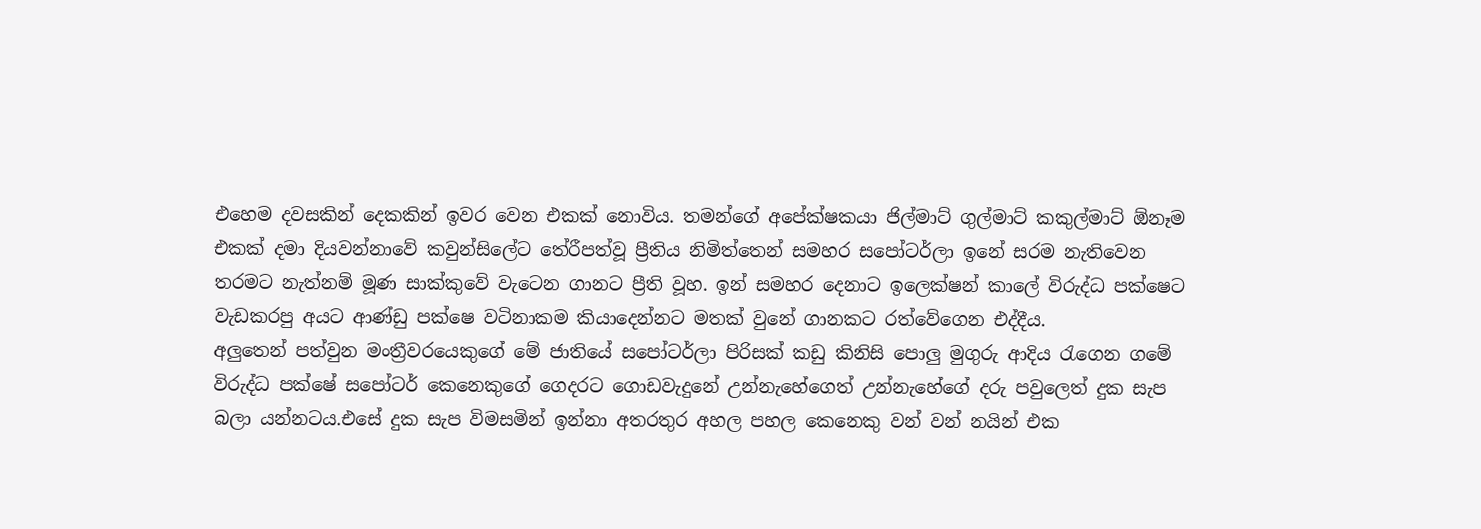එහෙම දවසකින් දෙකකින් ඉවර වෙන එකක් නොවිය. තමන්ගේ අපේක්ෂකයා ජිල්මාට් ගුල්මාට් කකුල්මාට් ඕනෑම එකක් දමා දියවන්නාවේ කවුන්සිලේට තේරීපත්වූ ප්‍රීතිය නිමිත්තෙන් සමහර සපෝටර්ලා ඉනේ සරම නැතිවෙන තරමට නැත්නම් මූණ සාක්කුවේ වැටෙන ගානට ප්‍රීති වූහ. ඉන් සමහර දෙනාට ඉලෙක්ෂන් කාලේ විරුද්ධ පක්ෂෙට වැඩකරපු අයට ආණ්ඩු පක්ෂෙ වටිනාකම කියාදෙන්නට මතක් වුනේ ගානකට රත්වේගෙන එද්දීය.
අලුතෙන් පත්වුන මංත්‍රීවරයෙකුගේ මේ ජාතියේ සපෝටර්ලා පිරිසක් කඩු කිනිසි පොලු මුගුරු ආදිය රැගෙන ගමේ විරුද්ධ පක්ෂේ සපෝටර් කෙනෙකුගේ ගෙදරට ගොඩවැදුනේ උන්නැහේගෙත් උන්නැහේගේ දරු පවුලෙත් දුක සැප බලා යන්නටය.එසේ දුක සැප විමසමින් ඉන්නා අතරතුර අහල පහල කෙනෙකු වන් වන් නයින් එක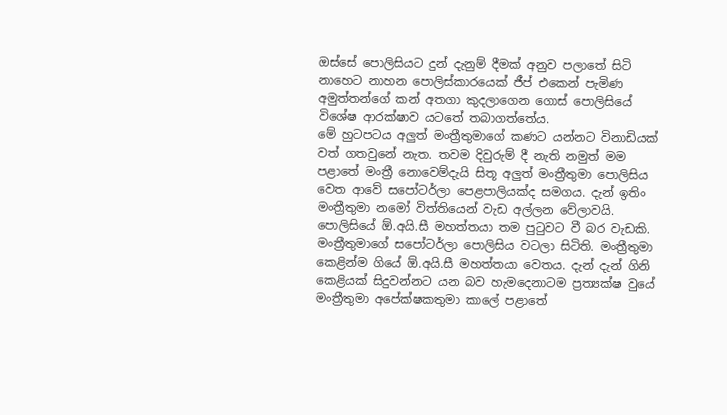ඔස්සේ පොලිසියට දුන් දැනුම් දීමක් අනුව පලාතේ සිටි නාහෙට නාහන පොලිස්කාරයෙක් ජීප් එකෙන් පැමිණ අමුත්තන්ගේ කන් අතගා කුදලාගෙන ගොස් පොලිසියේ විශේෂ ආරක්ෂාව යටතේ තබාගත්තේය.
මේ හුටපටය අලුත් මංත්‍රීතුමාගේ කණට යන්නට විනාඩියක් වත් ගතවුනේ නැත. තවම දිවුරුම් දී නැති නමුත් මම පළාතේ මංත්‍රී නොවෙම්දැයි සිතූ අලුත් මංත්‍රීතුමා පොලිසිය වෙත ආවේ සපෝටර්ලා පෙළපාලියක්ද සමගය. දැන් ඉතිං මංත්‍රීතුමා නමෝ විත්තියෙන් වැඩ අල්ලන වේලාවයි. පොලිසියේ ඕ.අයි.සී මහත්තයා තම පුටුවට වී බර වැඩකි. මංත්‍රීතුමාගේ සපෝටර්ලා පොලිසිය වටලා සිටිති. මංත්‍රීතුමා කෙළින්ම ගියේ ඕ.අයි.සී මහත්තයා වෙතය. දැන් දැන් ගිනි කෙළියක් සිදුවන්නට යන බව හැමදෙනාටම ප්‍රත්‍යක්ෂ වුයේ මංත්‍රීතුමා අපේක්ෂකතුමා කාලේ පළාතේ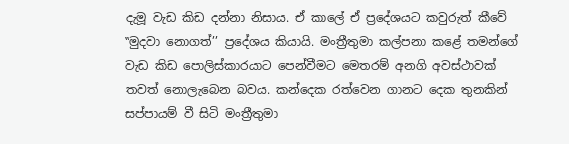දැමූ වැඩ කිඩ දන්නා නිසාය. ඒ කාලේ ඒ ප්‍රදේශයට කවුරුත් කීවේ ‛‛මුදවා නොගත්’’ ප්‍රදේශය කියායි. මංත්‍රීතුමා කල්පනා කළේ තමන්ගේ වැඩ කිඩ පොලිස්කාරයාට පෙන්වීමට මෙතරම් අනගි අවස්ථාවක් තවත් නොලැබෙන බවය. කන්දෙක රත්වෙන ගානට දෙක තුනකින් සප්පායම් වී සිටි මංත්‍රීතුමා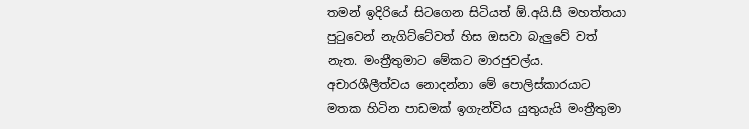තමන් ඉදිරියේ සිටගෙන සිටියත් ඕ.අයි.සී මහත්තයා පුටුවෙන් නැගිට්ටේවත් හිස ඔසවා බැලුවේ වත් නැත. මංත්‍රීතුමාට මේකට මාරජුවල්ය. අචාරශීලීත්වය නොදන්නා මේ පොලිස්කාරයාට මතක හිටින පාඩමක් ඉගැන්විය යුතුයැයි මංත්‍රීතුමා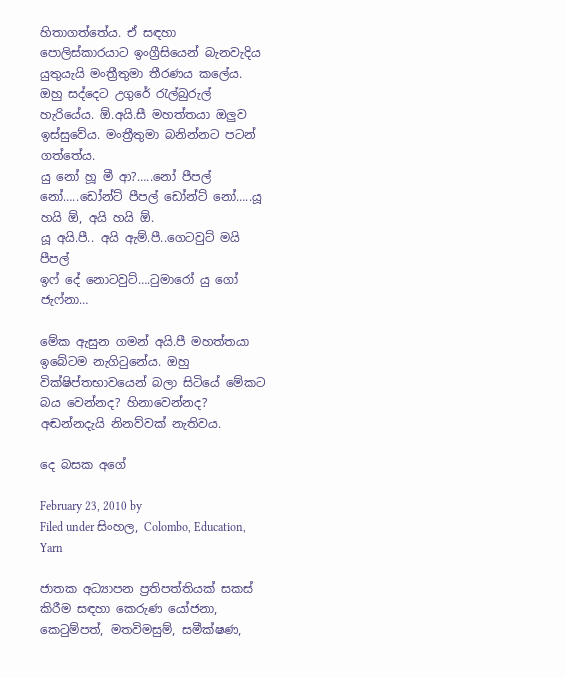හිතාගත්තේය. ඒ සඳහා පොලිස්කාරයාට ඉංග්‍රීසියෙන් බැනවැදිය යුතුයැයි මංත්‍රීතුමා තීරණය කලේය. ඔහු සද්දෙට උගුරේ රැල්බුරුල් හැරියේය. ඕ.අයි.සී මහත්තයා ඔලුව ඉස්සුවේය. මංත්‍රීතුමා බනින්නට පටන් ගත්තේය.
යු නෝ හූ මී ආ?…..නෝ පීපල් නෝ…..ඩෝන්ට් පීපල් ඩෝන්ට් නෝ…..යූ හයි ඕ, අයි හයි ඕ.
යූ අයි.පී.. අයි ඇම්.පී..ගෙටවුට් මයි පීපල්
ඉෆ් දේ නොටවුට්….ටුමාරෝ යු ගෝ ජැෆ්නා…

මේක ඇසුන ගමන් අයි.පී මහත්තයා ඉබේටම නැගිටුනේය. ඔහු වික්ෂිප්තභාවයෙන් බලා සිටියේ මේකට බය වෙන්නද? හිනාවෙන්නද? අඬන්නදැයි නිනව්වක් නැතිවය.

දෙ බසක අගේ

February 23, 2010 by
Filed under සිංහල, Colombo, Education, Yarn

ජාතක අධ්‍යාපන ප්‍රතිපත්තියක් සකස් කිරීම සඳහා කෙරුණ යෝජනා, කෙටුම්පත්, මතවිමසුම්, සමීක්ෂණ,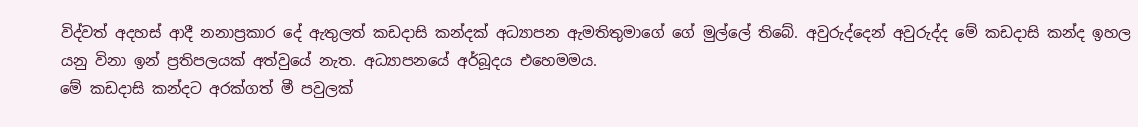විද්වත් අදහස් ආදී නනාප්‍රකාර දේ ඇතුලත් කඩදාසි කන්දක් අධ්‍යාපන ඇමතිතුමාගේ ගේ මුල්ලේ තිබේ. අවුරුද්දෙන් අවුරුද්ද මේ කඩදාසි කන්ද ඉහල යනු විනා ඉන් ප්‍රතිපලයක් අත්වුයේ නැත. අධ්‍යාපනයේ අර්බූදය එහෙමමය.
මේ කඩදාසි කන්දට අරක්ගත් මී පවුලක්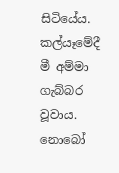සිටියේය. කල්යෑමේදී මී අම්මා ගැබ්බර වූවාය. නොබෝ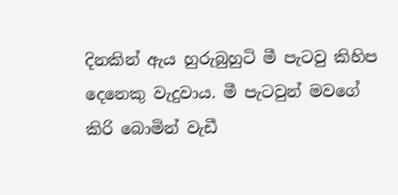දිනකින් ඇය හුරුබුහුටි මී පැටවු කිහිප දෙනෙකු වැදුවාය. මී පැටවුන් මවගේ කිරි බොමින් වැඩී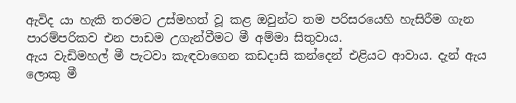ඇවිද යා හැකි තරමට උස්මහත් වූ කළ ඔවුන්ට තම පරිසරයෙහි හැසිරීම ගැන පාරම්පරිකව එන පාඩම උගැන්වීමට මී අම්මා සිතුවාය.
ඇය වැඩිමහල් මී පැටවා කැඳවාගෙන කඩදාසි කන්දෙන් එළියට ආවාය. දැන් ඇය ලොකු මී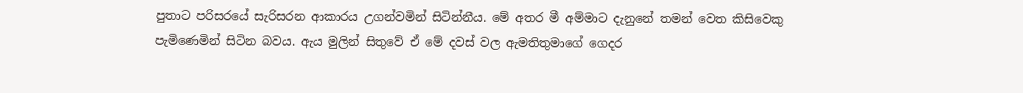පුතාට පරිසරයේ සැරිසරන ආකාරය උගන්වමින් සිටින්නීය. මේ අතර මී අම්මාට දැනුනේ තමන් වෙත කිසිවෙකු පැමිණෙමින් සිටින බවය. ඇය මුලින් සිතුවේ ඒ මේ දවස් වල ඇමතිතුමාගේ ගෙදර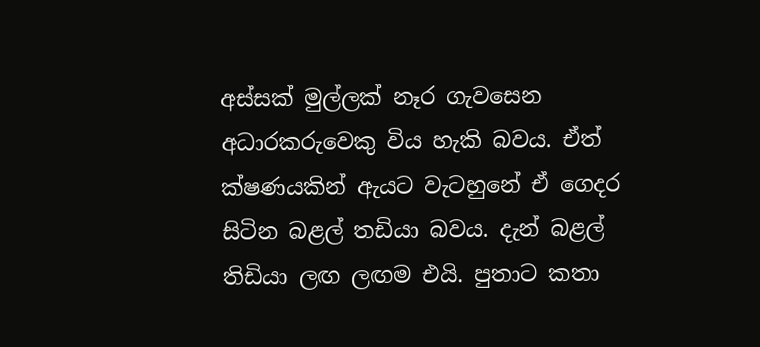අස්සක් මුල්ලක් නෑර ගැවසෙන අධාරකරුවෙකු විය හැකි බවය. ඒත් ක්ෂණයකින් ඇයට වැටහුනේ ඒ ගෙදර සිටින බළල් තඩියා බවය. දැන් බළල් තිඩියා ලඟ ලඟම එයි. පුතාට කතා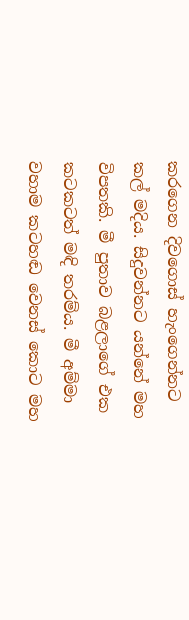කරගෙන දිවගොස් හැංගෙන්නට කල් මදිය. සිදුවන්නට යන්නේ මහ විපතකි. මී පුතාව බළලාගේ එක කටකටත් මඳි තරම්ය. මී අම්මා වහාම කටහඬ වෙනස් කොට මහ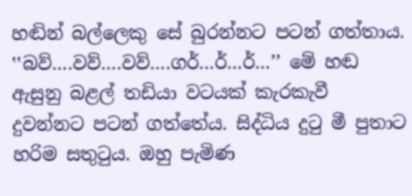හඬින් බල්ලෙකු සේ බුරන්නට පටන් ගත්තාය. ‛‛බව්….වව්….වව්….ගර්…ර්…ර්…’’ මේ හඬ ඇසුනු බළල් තඩියා වටයක් කැරකැවී දුවන්නට පටන් ගත්තේය. සිද්ධිය දුටු මී පුතාට හරිම සතුටුය. ඔහු පැමිණ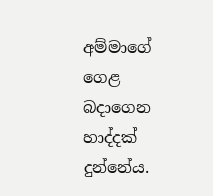අම්මාගේ ගෙළ බදාගෙන හාද්දක් දුන්නේය.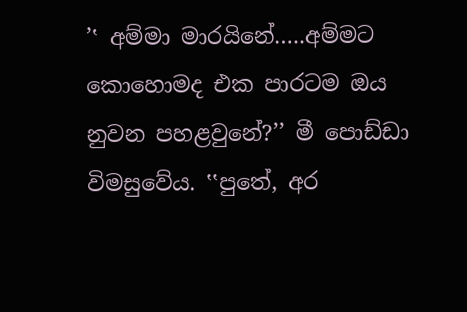’‛ අම්මා මාරයිනේ…..අම්මට කොහොමද එක පාරටම ඔය නුවන පහළවුනේ?’’ මී පොඩ්ඩා විමසුවේය. ‛‛පුතේ, අර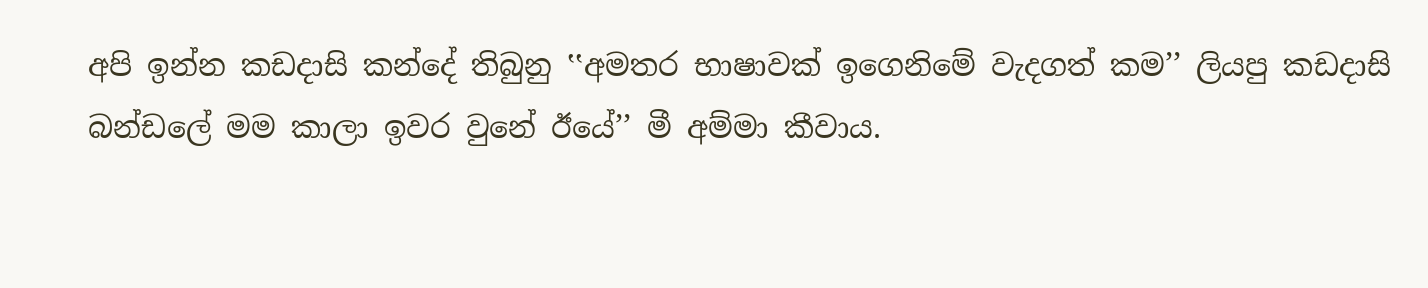අපි ඉන්න කඩදාසි කන්දේ තිබුනු ‛‛අමතර භාෂාවක් ඉගෙනිමේ වැදගත් කම’’ ලියපු කඩදාසි බන්ඩලේ මම කාලා ඉවර වුනේ ඊයේ’’ මී අම්මා කීවාය.